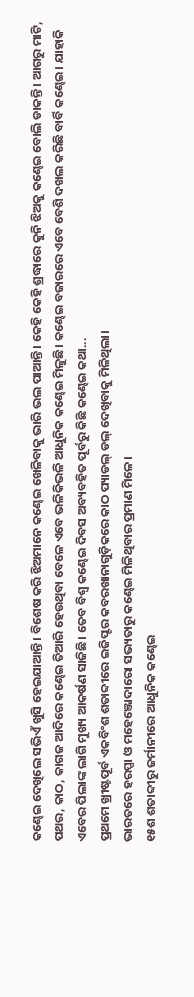କଣ୍ଢେଇ ଦେଖିଲେ ସଭିଏଁ ଖୁସି ହେଇଯାଆନ୍ତି। ବିଶେଷ କରି ଝିଅମାନେ କଣ୍ଢେଇ ଖେଳିବାକୁ ଭାରି ଭଲ ପାଆନ୍ତି। କେହି କେହି ଶ୍ରଦ୍ଧାରେ କୁନି ଝିଅକୁ କଣ୍ଢେଇ ବୋଲି ଡାକନ୍ତି। ଆଗରୁ ମାଟି, ପଥର, କାଠ, କାଗଜ ଆଦିରେ କଣ୍ଢେଇ ତିଆରି ହେଉଥିବା ବେଳେ ଏବେ ଭଳିକିଭଳି ଆଧୁନିକ କଣ୍ଢେଇ ମିଳୁଛି। କଣ୍ଢେଇ ବଜାରରେ ଏବେ ବେଶି ଦଖଲ କରିଛି ବାର୍ବି କଣ୍ଢେଇ। ଯାହାକି ଏବେର ପିଲାଙ୍କ ଲାଗି ମୁଖ୍ୟ ଆକର୍ଷଣ ସାଜିଛି। ତେବ ବିଶ୍ବ କଣ୍ଢେଇ ଦିବସ ଅବ୍ୟବହିତ ପୂର୍ବରୁ କିଛି କଣ୍ଢେଇ କଥା...
ପ୍ରଥମେ ଖ୍ରୀଷ୍ଟପୂର୍ବ ଏକବିଂଶ ଶତାବ୍ଦୀରେ ଇଜିପ୍ଟର କବରଖାନାଗୁଡ଼ିକରେ କାଠ ପ୍ୟାଡଲ୍ ଡଲ୍ ଦେଖିବାକୁ ମିଳିଥିଲା।
ଭାରତରେ ହରପ୍ପା ଓ ମହେଞ୍ଜୋଦାରୋ ସଭ୍ୟତାରୁ କଣ୍ଢେଇ ମିଳିଥିବାର ପ୍ରମାଣ ମିଳେ।
୧୫ଶ ଶତାବ୍ଦୀରୁ ଜର୍ମାନୀରେ ଆଧୁନିକ କଣ୍ଢେଇ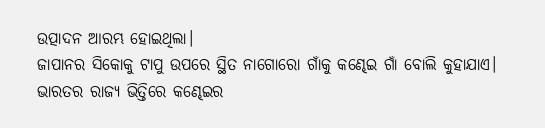ଉତ୍ପାଦନ ଆରମ୍ଭ ହୋଇଥିଲା।
ଜାପାନର ସିକୋକୁ ଟାପୁ ଉପରେ ସ୍ଥିତ ନାଗୋରୋ ଗାଁକୁ କଣ୍ଢେଇ ଗାଁ ବୋଲି କୁହାଯାଏ।
ଭାରତର ରାଜ୍ୟ ଭିତ୍ତିରେ କଣ୍ଢେଇର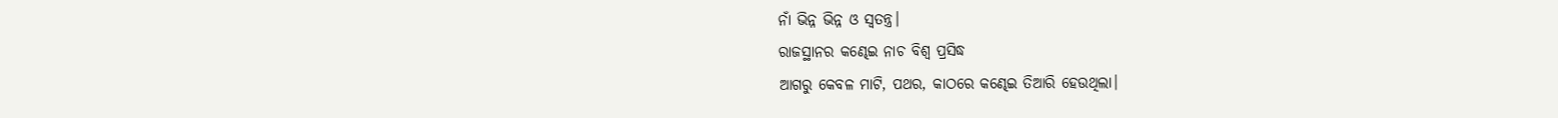ନାଁ ଭିନ୍ନ ଭିନ୍ନ ଓ ସ୍ବତନ୍ତ୍ର।
ରାଜସ୍ଥାନର କଣ୍ଢେଇ ନାଚ ବିଶ୍ବ ପ୍ରସିଦ୍ଧ
ଆଗରୁ କେବଳ ମାଟି, ପଥର, କାଠରେ କଣ୍ଢେଇ ତିଆରି ହେଉଥିଲା।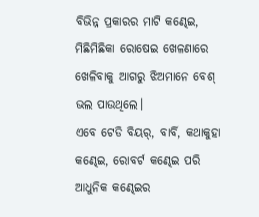ବିଭିନ୍ନ ପ୍ରକାରର ମାଟି କଣ୍ଢେଇ, ମିଛିମିଛିକା ରୋଷେଇ ଖେଳଣାରେ ଖେଳିବାକୁ ଆଗରୁ ଝିଅମାନେ ବେଶ୍ ଭଲ ପାଉଥିଲେ।
ଏବେ ଟେଡି ବିୟର୍, ବାର୍ବି, କଥାକୁହା କଣ୍ଢେଇ, ରୋବର୍ଟ କଣ୍ଢେଇ ପରି ଆଧୁନିକ କଣ୍ଢେଇର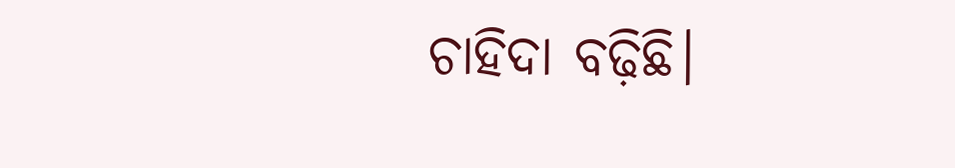ଚାହିଦା ବଢ଼ିଛି।